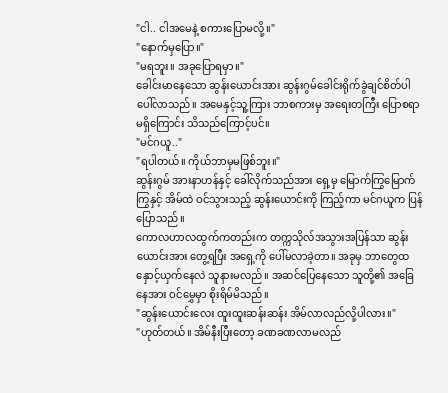"ငါ.. ငါအမေနဲ့ စကားပြောမလို့။"
"နောက်မှပြော။"
"မရဘူး။ အခုပြောရမှာ။"
ခေါင်းမာနေသော ဆွန်းယောင်းအား ဆွန်းဂွမ်ခေါင်းရိုက်ခွဲချင်စိတ်ပါ ပေါ်လာသည်။ အမေနှင့်သူ့ကြား ဘာစကားမှ အရေးတကြီး ပြောစရာမရှိကြောင်း သိသည်ကြောင့်ပင်။
"မင်ဂယူ.."
"ရပါတယ်။ ကိုယ်ဘာမှမဖြစ်ဘူး။"
ဆွန်းဂွမ် အားနာဟန်နှင့် ခေါ်လိုက်သည်အား ရှေ့မှ မြောက်ကြွမြောက်ကြွနှင့် အိမ်ထဲ ဝင်သွားသည့် ဆွန်းယောင်းကို ကြည့်ကာ မင်ဂယူက ပြန်ပြောသည်။
ကောလဟာလထွက်ကတည်းက တက္ကသိုလ်အသွားအပြန်သာ ဆွန်းယောင်းအား တွေ့ရပြီး အရှေ့ကို ပေါ်မလာခဲ့တာ။ အခုမှ ဘာတွေထနှောင့်ယှက်နေလဲ သူနားမလည်။ အဆင်ပြေနေသော သူတို့၏ အခြေနေအား ဝင်မွှေမှာ စိုးရိမ်မိသည်။
"ဆွန်းယောင်းလေး ထူးထူးဆန်းဆန်း အိမ်လာလည်လို့ပါလား။"
"ဟုတ်တယ်။ အိမ်နီးပြီးတော့ ခဏခဏလာမလည်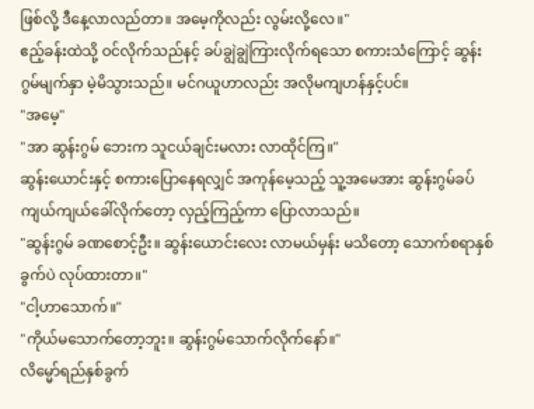ဖြစ်လို့ ဒီနေ့လာလည်တာ။ အမေ့ကိုလည်း လွမ်းလို့လေ။"
ဧည့်ခန်းထဲသို့ ဝင်လိုက်သည်နင့် ခပ်ချွဲချွဲကြားလိုက်ရသော စကားသံကြောင့် ဆွန်းဂွမ်မျက်နှာ မဲ့မိသွားသည်။ မင်ဂယူဟာလည်း အလိုမကျဟန်နှင့်ပင်။
"အမေ့"
"အာ ဆွန်းဂွမ် ဘေးက သူငယ်ချင်းမလား လာထိုင်ကြ။"
ဆွန်းယောင်းနှင့် စကားပြောနေရလျှင် အကုန်မေ့သည့် သူ့အမေအား ဆွန်းဂွမ်ခပ်ကျယ်ကျယ်ခေါ်လိုက်တော့ လှည့်ကြည့်ကာ ပြောလာသည်။
"ဆွန်းဂွမ် ခဏစောင့်ဦး။ ဆွန်းယောင်းလေး လာမယ်မှန်း မသိတော့ သောက်စရာနှစ်ခွက်ပဲ လုပ်ထားတာ။"
"ငါ့ဟာသောက်။"
"ကိုယ်မသောက်တော့ဘူး။ ဆွန်းဂွမ်သောက်လိုက်နော်။"
လိမ္မော်ရည်နှစ်ခွက်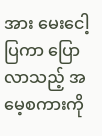အား မေးငေါ့ပြကာ ပြောလာသည့် အမေ့စကားကို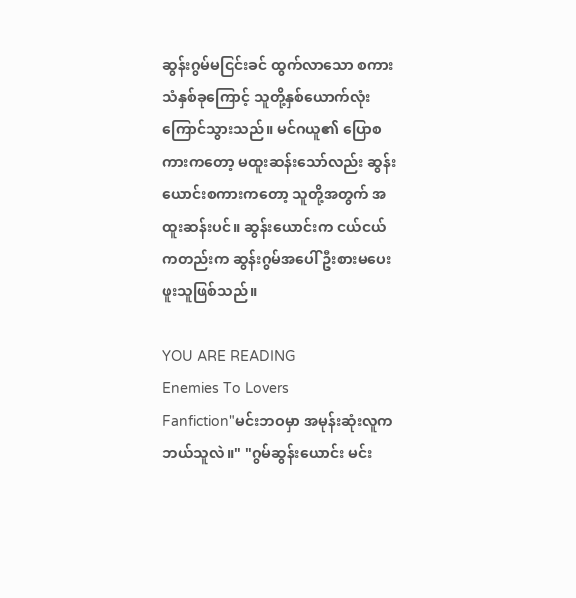ဆွန်းဂွမ်မငြင်းခင် ထွက်လာသော စကားသံနှစ်ခုကြောင့် သူတို့နှစ်ယောက်လုံးကြောင်သွားသည်။ မင်ဂယူ၏ ပြောစကားကတော့ မထူးဆန်းသော်လည်း ဆွန်းယောင်းစကားကတော့ သူတို့အတွက် အထူးဆန်းပင်။ ဆွန်းယောင်းက ငယ်ငယ်ကတည်းက ဆွန်းဂွမ်အပေါ် ဦးစားမပေးဖူးသူဖြစ်သည်။

YOU ARE READING
Enemies To Lovers
Fanfiction"မင်းဘဝမှာ အမုန်းဆုံးလူက ဘယ်သူလဲ။" "ဂွမ်ဆွန်းယောင်း မင်း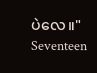ပဲလေ။" Seventeen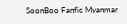SoonBoo Fanfic Myanmar